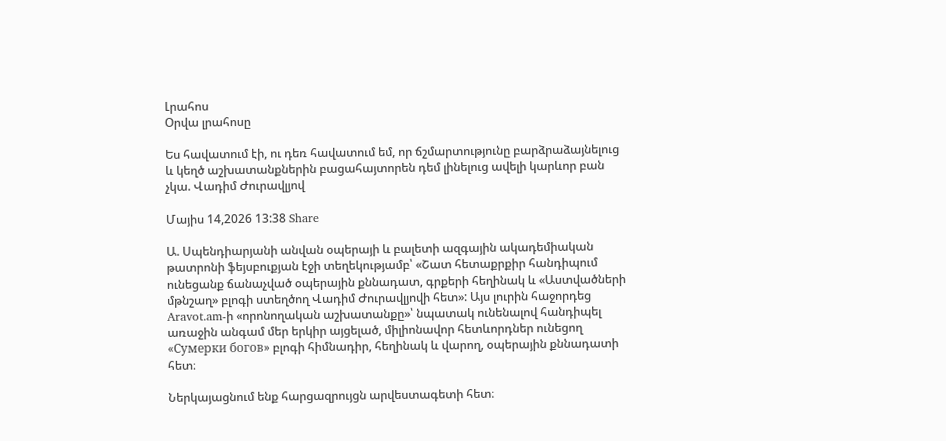Լրահոս
Օրվա լրահոսը

Ես հավատում էի, ու դեռ հավատում եմ, որ ճշմարտությունը բարձրաձայնելուց և կեղծ աշխատանքներին բացահայտորեն դեմ լինելուց ավելի կարևոր բան չկա. Վադիմ Ժուրավլյով

Մայիս 14,2026 13:38 Share

Ա. Սպենդիարյանի անվան օպերայի և բալետի ազգային ակադեմիական թատրոնի ֆեյսբուքյան էջի տեղեկությամբ՝ «Շատ հետաքրքիր հանդիպում ունեցանք ճանաչված օպերային քննադատ, գրքերի հեղինակ և «Աստվածների մթնշաղ» բլոգի ստեղծող Վադիմ Ժուրավլյովի հետ»: Այս լուրին հաջորդեց Aravot.am-ի «որոնողական աշխատանքը»՝ նպատակ ունենալով հանդիպել առաջին անգամ մեր երկիր այցելած, միլիոնավոր հետևորդներ ունեցող «Сумерки богов» բլոգի հիմնադիր, հեղինակ և վարող, օպերային քննադատի հետ։

Ներկայացնում ենք հարցազրույցն արվեստագետի հետ։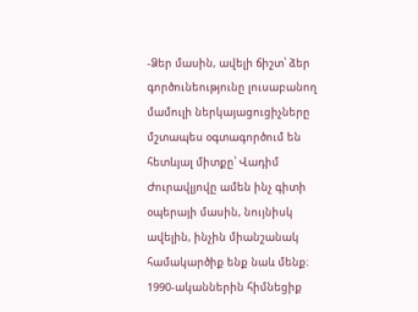-Ձեր մասին, ավելի ճիշտ՝ ձեր գործունեությունը լուսաբանող մամուլի ներկայացուցիչները մշտապես օգտագործում են հետևյալ միտքը՝ Վադիմ Ժուրավլյովը ամեն ինչ գիտի օպերայի մասին, նույնիսկ ավելին, ինչին միանշանակ համակարծիք ենք նաև մենք։ 1990-ականներին հիմնեցիք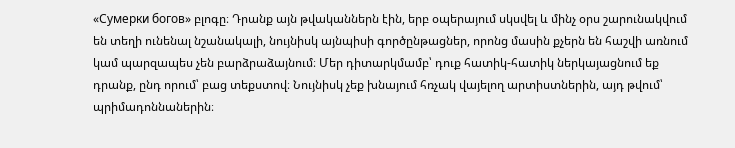«Сумерки богов» բլոգը։ Դրանք այն թվականներն էին, երբ օպերայում սկսվել և մինչ օրս շարունակվում են տեղի ունենալ նշանակալի, նույնիսկ այնպիսի գործընթացներ, որոնց մասին քչերն են հաշվի առնում կամ պարզապես չեն բարձրաձայնում։ Մեր դիտարկմամբ՝ դուք հատիկ-հատիկ ներկայացնում եք դրանք, ընդ որում՝ բաց տեքստով։ Նույնիսկ չեք խնայում հռչակ վայելող արտիստներին, այդ թվում՝ պրիմադոննաներին։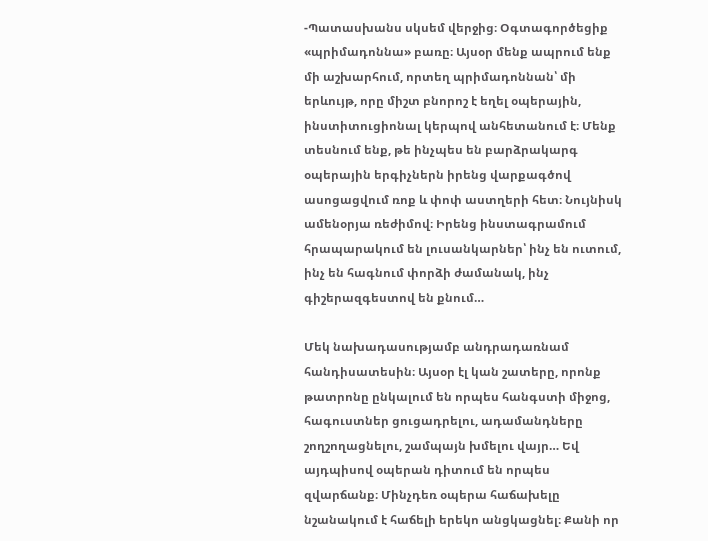-Պատասխանս սկսեմ վերջից։ Օգտագործեցիք «պրիմադոննա» բառը։ Այսօր մենք ապրում ենք մի աշխարհում, որտեղ պրիմադոննան՝ մի երևույթ, որը միշտ բնորոշ է եղել օպերային, ինստիտուցիոնալ կերպով անհետանում է։ Մենք տեսնում ենք, թե ինչպես են բարձրակարգ օպերային երգիչներն իրենց վարքագծով ասոցացվում ռոք և փոփ աստղերի հետ։ Նույնիսկ ամենօրյա ռեժիմով։ Իրենց ինստագրամում հրապարակում են լուսանկարներ՝ ինչ են ուտում, ինչ են հագնում փորձի ժամանակ, ինչ գիշերազգեստով են քնում…

Մեկ նախադասությամբ անդրադառնամ հանդիսատեսին։ Այսօր էլ կան շատերը, որոնք թատրոնը ընկալում են որպես հանգստի միջոց, հագուստներ ցուցադրելու, ադամանդները շողշողացնելու, շամպայն խմելու վայր… Եվ այդպիսով օպերան դիտում են որպես զվարճանք։ Մինչդեռ օպերա հաճախելը նշանակում է հաճելի երեկո անցկացնել։ Քանի որ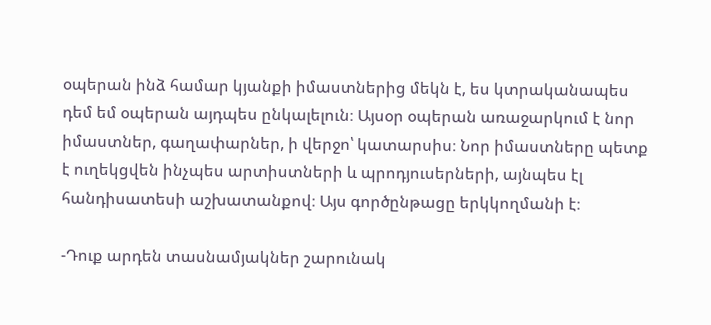օպերան ինձ համար կյանքի իմաստներից մեկն է, ես կտրականապես դեմ եմ օպերան այդպես ընկալելուն։ Այսօր օպերան առաջարկում է նոր իմաստներ, գաղափարներ, ի վերջո՝ կատարսիս։ Նոր իմաստները պետք է ուղեկցվեն ինչպես արտիստների և պրոդյուսերների, այնպես էլ հանդիսատեսի աշխատանքով։ Այս գործընթացը երկկողմանի է։

-Դուք արդեն տասնամյակներ շարունակ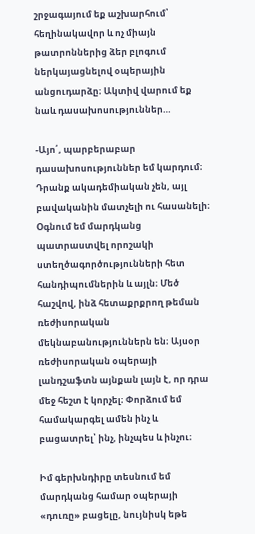շրջագայում եք աշխարհում՝ հեղինակավոր և ոչ միայն թատրոններից ձեր բլոգում ներկայացնելով օպերային անցուդարձը։ Ակտիվ վարում եք նաև դասախոսություններ…

-Այո՛, պարբերաբար դասախոսություններ եմ կարդում։ Դրանք ակադեմիական չեն, այլ բավականին մատչելի ու հասանելի։ Օգնում եմ մարդկանց պատրաստվել որոշակի ստեղծագործությունների հետ հանդիպումներին և այլն։ Մեծ հաշվով, ինձ հետաքրքրող թեման ռեժիսորական մեկնաբանություններն են։ Այսօր ռեժիսորական օպերայի լանդշաֆտն այնքան լայն է, որ դրա մեջ հեշտ է կորչել։ Փորձում եմ համակարգել ամեն ինչ և բացատրել՝ ինչ, ինչպես և ինչու։

Իմ գերխնդիրը տեսնում եմ մարդկանց համար օպերայի «դուռը» բացելը, նույնիսկ եթե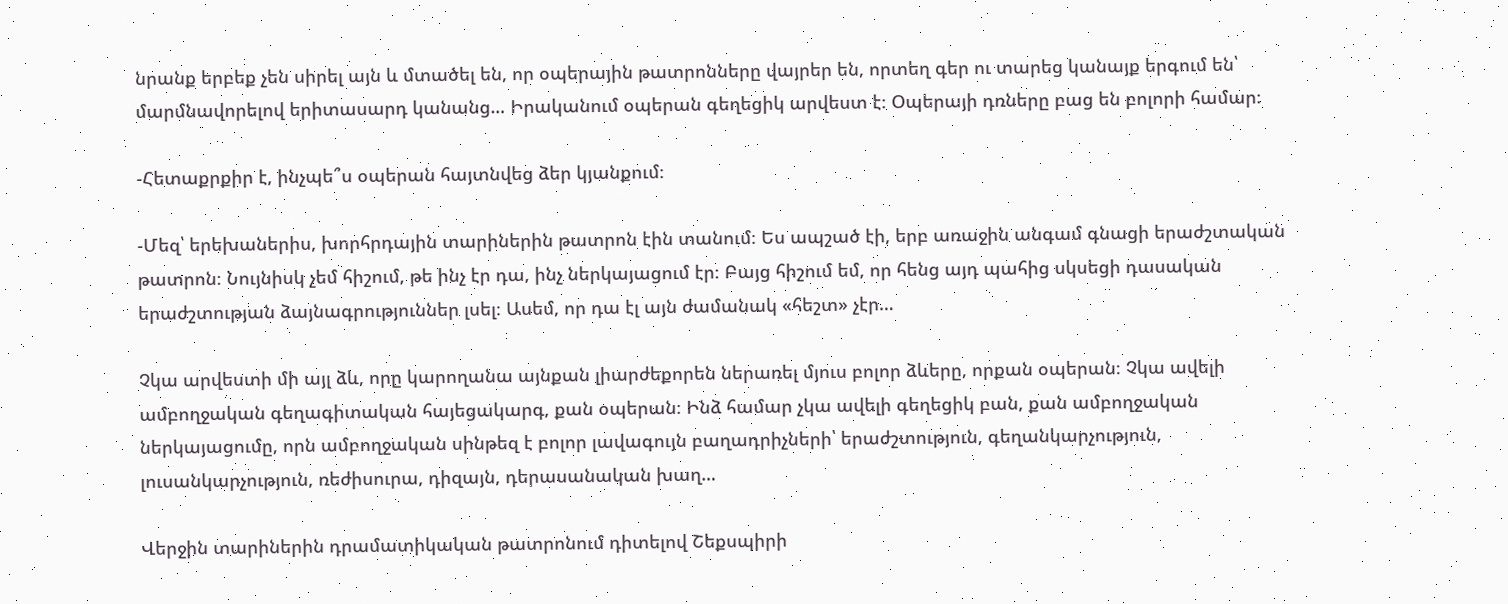նրանք երբեք չեն սիրել այն և մտածել են, որ օպերային թատրոնները վայրեր են, որտեղ գեր ու տարեց կանայք երգում են՝ մարմնավորելով երիտասարդ կանանց… Իրականում օպերան գեղեցիկ արվեստ է։ Օպերայի դռները բաց են բոլորի համար։

-Հետաքրքիր է, ինչպե՞ս օպերան հայտնվեց ձեր կյանքում։

-Մեզ՝ երեխաներիս, խորհրդային տարիներին թատրոն էին տանում։ Ես ապշած էի, երբ առաջին անգամ գնացի երաժշտական թատրոն։ Նույնիսկ չեմ հիշում, թե ինչ էր դա, ինչ ներկայացում էր։ Բայց հիշում եմ, որ հենց այդ պահից սկսեցի դասական երաժշտության ձայնագրություններ լսել։ Ասեմ, որ դա էլ այն ժամանակ «հեշտ» չէր…

Չկա արվեստի մի այլ ձև, որը կարողանա այնքան լիարժեքորեն ներառել մյուս բոլոր ձևերը, որքան օպերան։ Չկա ավելի ամբողջական գեղագիտական հայեցակարգ, քան օպերան։ Ինձ համար չկա ավելի գեղեցիկ բան, քան ամբողջական ներկայացումը, որն ամբողջական սինթեզ է բոլոր լավագույն բաղադրիչների՝ երաժշտություն, գեղանկարչություն, լուսանկարչություն, ռեժիսուրա, դիզայն, դերասանական խաղ…

Վերջին տարիներին դրամատիկական թատրոնում դիտելով Շեքսպիրի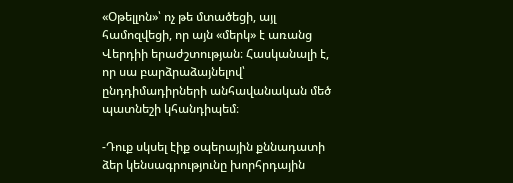«Օթելլոն»՝ ոչ թե մտածեցի, այլ համոզվեցի, որ այն «մերկ» է առանց Վերդիի երաժշտության։ Հասկանալի է, որ սա բարձրաձայնելով՝ ընդդիմադիրների անհավանական մեծ պատնեշի կհանդիպեմ։

-Դուք սկսել էիք օպերային քննադատի ձեր կենսագրությունը խորհրդային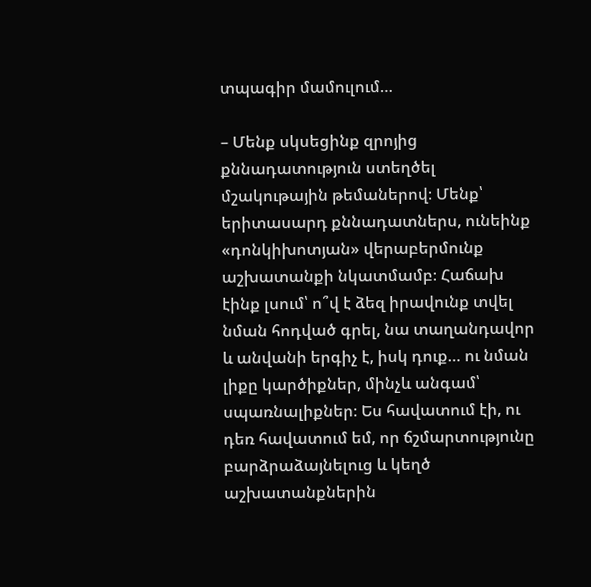տպագիր մամուլում…

– Մենք սկսեցինք զրոյից քննադատություն ստեղծել մշակութային թեմաներով։ Մենք՝ երիտասարդ քննադատներս, ունեինք «դոնկիխոտյան» վերաբերմունք աշխատանքի նկատմամբ։ Հաճախ էինք լսում՝ ո՞վ է ձեզ իրավունք տվել նման հոդված գրել, նա տաղանդավոր և անվանի երգիչ է, իսկ դուք… ու նման լիքը կարծիքներ, մինչև անգամ՝ սպառնալիքներ։ Ես հավատում էի, ու դեռ հավատում եմ, որ ճշմարտությունը բարձրաձայնելուց և կեղծ աշխատանքներին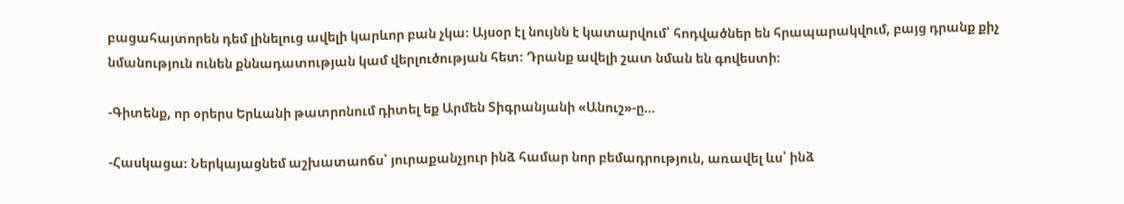բացահայտորեն դեմ լինելուց ավելի կարևոր բան չկա։ Այսօր էլ նույնն է կատարվում՝ հոդվածներ են հրապարակվում, բայց դրանք քիչ նմանություն ունեն քննադատության կամ վերլուծության հետ։ Դրանք ավելի շատ նման են գովեստի։

-Գիտենք, որ օրերս Երևանի թատրոնում դիտել եք Արմեն Տիգրանյանի «Անուշ»-ը…

-Հասկացա։ Ներկայացնեմ աշխատաոճս՝ յուրաքանչյուր ինձ համար նոր բեմադրություն, առավել ևս՝ ինձ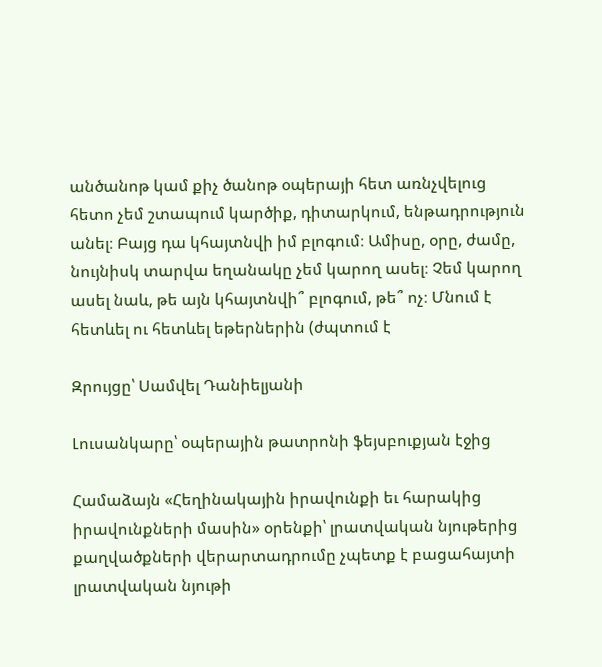անծանոթ կամ քիչ ծանոթ օպերայի հետ առնչվելուց հետո չեմ շտապում կարծիք, դիտարկում, ենթադրություն անել։ Բայց դա կհայտնվի իմ բլոգում։ Ամիսը, օրը, ժամը, նույնիսկ տարվա եղանակը չեմ կարող ասել։ Չեմ կարող ասել նաև, թե այն կհայտնվի՞ բլոգում, թե՞ ոչ։ Մնում է հետևել ու հետևել եթերներին (ժպտում է

Զրույցը՝ Սամվել Դանիելյանի

Լուսանկարը՝ օպերային թատրոնի ֆեյսբուքյան էջից

Համաձայն «Հեղինակային իրավունքի եւ հարակից իրավունքների մասին» օրենքի՝ լրատվական նյութերից քաղվածքների վերարտադրումը չպետք է բացահայտի լրատվական նյութի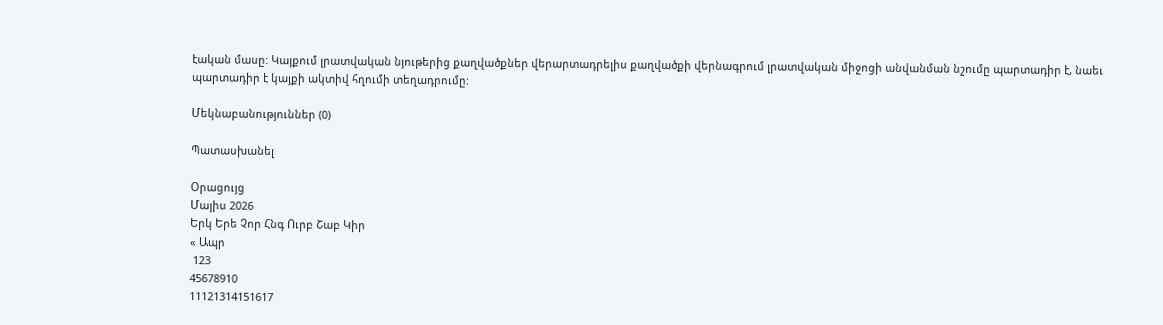էական մասը: Կայքում լրատվական նյութերից քաղվածքներ վերարտադրելիս քաղվածքի վերնագրում լրատվական միջոցի անվանման նշումը պարտադիր է, նաեւ պարտադիր է կայքի ակտիվ հղումի տեղադրումը:

Մեկնաբանություններ (0)

Պատասխանել

Օրացույց
Մայիս 2026
Երկ Երե Չոր Հնգ Ուրբ Շաբ Կիր
« Ապր
 123
45678910
11121314151617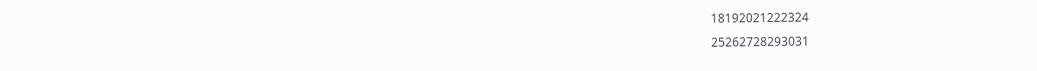18192021222324
25262728293031